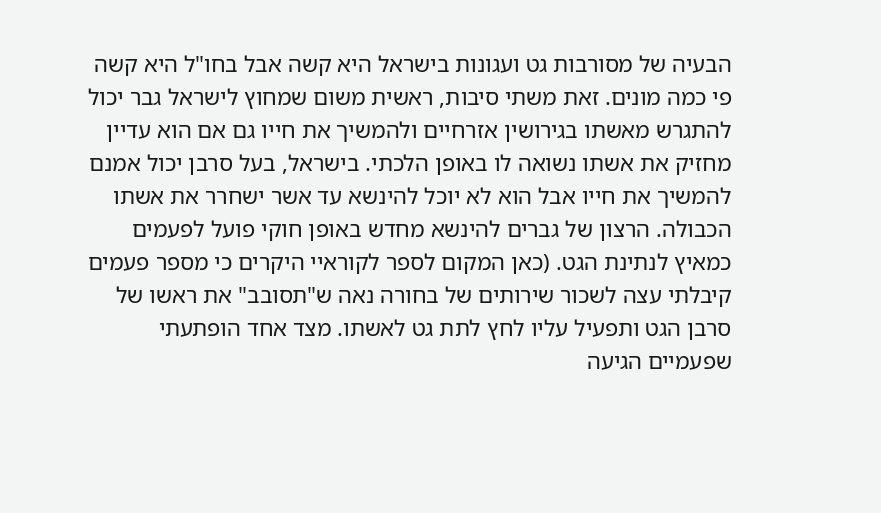הבעיה של מסורבות גט ועגונות בישראל היא קשה אבל בחו"ל היא קשה פי כמה מונים. זאת משתי סיבות, ראשית משום שמחוץ לישראל גבר יכול להתגרש מאשתו בגירושין אזרחיים ולהמשיך את חייו גם אם הוא עדיין מחזיק את אשתו נשואה לו באופן הלכתי. בישראל, בעל סרבן יכול אמנם להמשיך את חייו אבל הוא לא יוכל להינשא עד אשר ישחרר את אשתו הכבולה. הרצון של גברים להינשא מחדש באופן חוקי פועל לפעמים כמאיץ לנתינת הגט. (כאן המקום לספר לקוראיי היקרים כי מספר פעמים קיבלתי עצה לשכור שירותים של בחורה נאה ש"תסובב" את ראשו של סרבן הגט ותפעיל עליו לחץ לתת גט לאשתו. מצד אחד הופתעתי שפעמיים הגיעה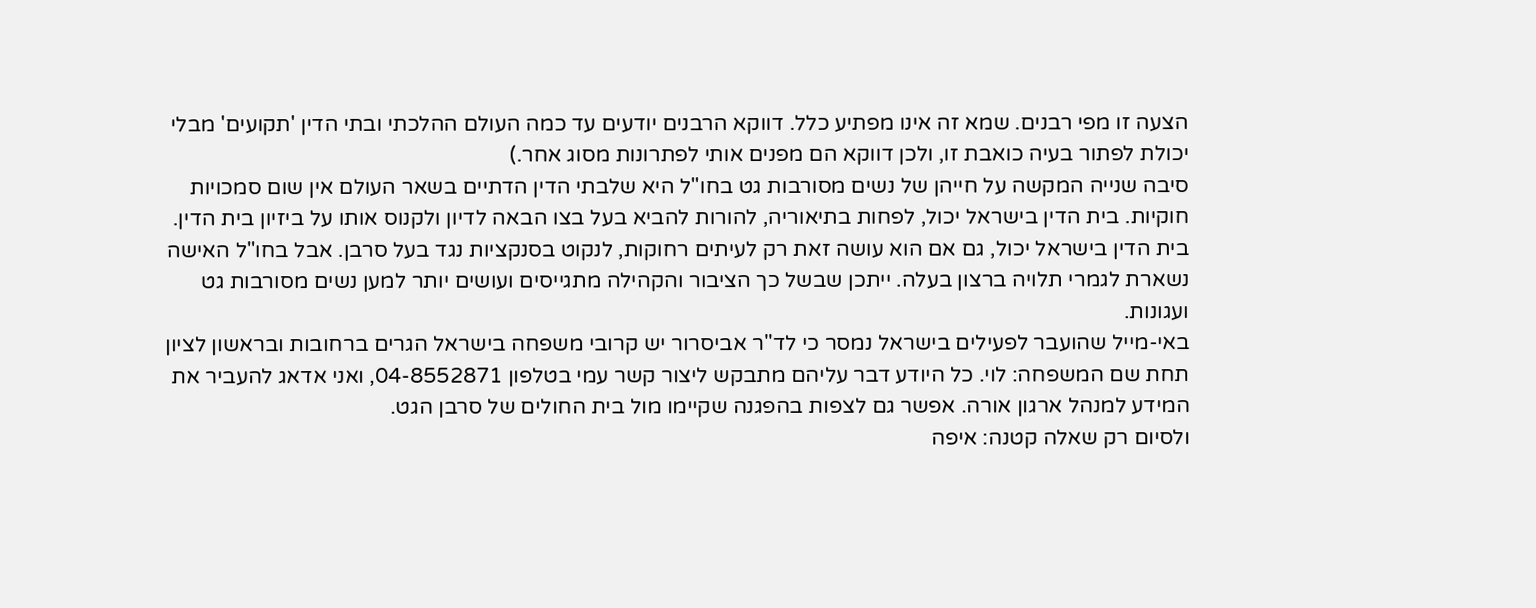הצעה זו מפי רבנים. שמא זה אינו מפתיע כלל. דווקא הרבנים יודעים עד כמה העולם ההלכתי ובתי הדין 'תקועים' מבלי יכולת לפתור בעיה כואבת זו, ולכן דווקא הם מפנים אותי לפתרונות מסוג אחר.)
סיבה שנייה המקשה על חייהן של נשים מסורבות גט בחו"ל היא שלבתי הדין הדתיים בשאר העולם אין שום סמכויות חוקיות. בית הדין בישראל יכול, לפחות בתיאוריה, להורות להביא בעל בצו הבאה לדיון ולקנוס אותו על ביזיון בית הדין. בית הדין בישראל יכול, גם אם הוא עושה זאת רק לעיתים רחוקות, לנקוט בסנקציות נגד בעל סרבן. אבל בחו"ל האישה נשארת לגמרי תלויה ברצון בעלה. ייתכן שבשל כך הציבור והקהילה מתגייסים ועושים יותר למען נשים מסורבות גט ועגונות.
באי-מייל שהועבר לפעילים בישראל נמסר כי לד"ר אביסרור יש קרובי משפחה בישראל הגרים ברחובות ובראשון לציון תחת שם המשפחה: לוי. כל היודע דבר עליהם מתבקש ליצור קשר עמי בטלפון 04-8552871, ואני אדאג להעביר את המידע למנהל ארגון אורה. אפשר גם לצפות בהפגנה שקיימו מול בית החולים של סרבן הגט.
ולסיום רק שאלה קטנה: איפה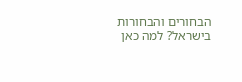הבחורים והבחורות בישראל? למה כאן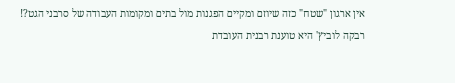אין ארגון "שטח" כזה שיוזם ומקיים הפגנות מול בתים ומקומות העבודה של סרבני הגט?!
רבקה לוביץ' היא טוענת רבנית העובדת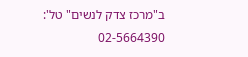ב"מרכז צדק לנשים" טל': 02-5664390